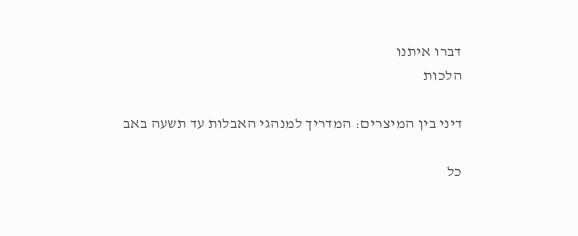דברו איתנו
הלכות

דיני בין המיצרים: המדריך למנהגי האבלות עד תשעה באב

כל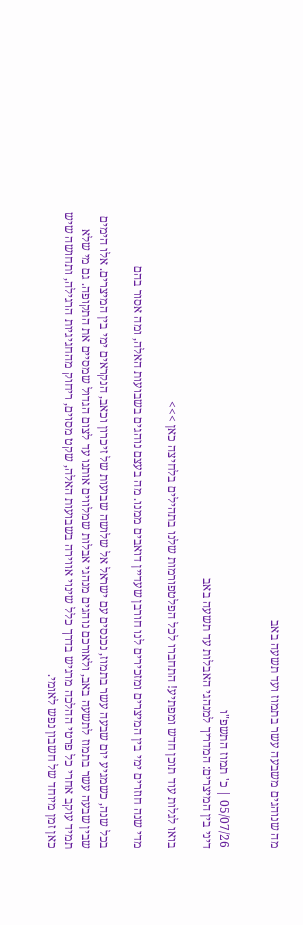מה שנוהגים משבעה עשר בתמוז ועד תשעה באב


05/07/26 | כ' תמוז התשפ"ו
דיני בין המיצרים: המדריך למנהגי האבלות עד תשעה באב

בואו לגלות עוד תוכן חדש ומפתיע! התחברו לכל הפלטפורמות שלנו בתהילים בלחיצה כאן >>>

מדי שנה חוזרים ימי בין המיצרים ומזכירים לנו חורבן שעדיין דואבים ממנו. מה בעצם נוהגים בשבועות האלה, ומה אסור בהם

בכל שנה, כשמגיע יום שבעה עשר בתמוז, נכנסים עם ישראל אל שלושה שבועות של זיכרון וכאב, הנקראים ימי בין המיצרים. אלו הימים שבין שבעה עשר בתמוז לתשעה באב, ולאורכם נוהגים מנהגי אבלות שמלווים אותנו עד לצום הגדול שמסיים את התקופה. גם מי שלא תמיד עוקב אחרי כל פרטי ההלכה מרגיש בדרך כלל שינוי אווירה בשבועות האלה, שקט מסוים, ריחוק מהחגיגיות הרגילה, ותחושה שיש כאן זמן מיוחד של חשבון נפש לאומי.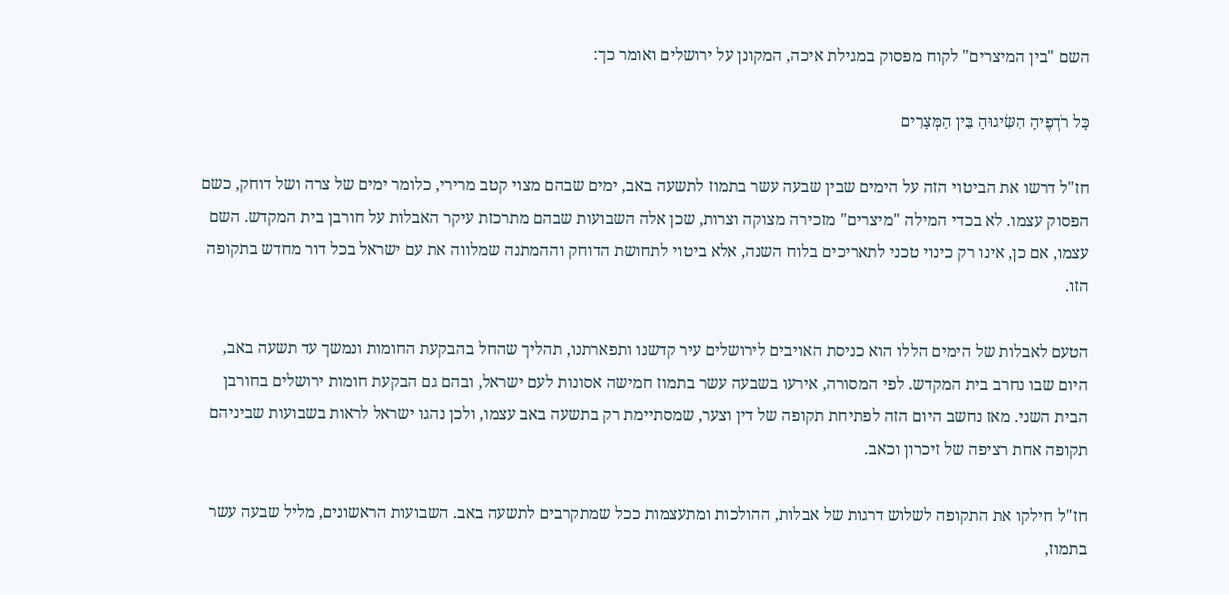השם "בין המיצרים" לקוח מפסוק במגילת איכה, המקונן על ירושלים ואומר כך:

כָּל רֹדְפֶיהָ הִשִּׂיגוּהָ בֵּין הַמְּצָרִים

חז"ל דרשו את הביטוי הזה על הימים שבין שבעה עשר בתמוז לתשעה באב, ימים שבהם מצוי קטב מרירי, כלומר ימים של צרה ושל דוחק, כשם הפסוק עצמו. לא בכדי המילה "מיצרים" מזכירה מצוקה וצרות, שכן אלה השבועות שבהם מתרכזת עיקר האבלות על חורבן בית המקדש. השם עצמו, אם כן, אינו רק כינוי טכני לתאריכים בלוח השנה, אלא ביטוי לתחושת הדוחק וההמתנה שמלווה את עם ישראל בכל דור מחדש בתקופה הזו.

הטעם לאבלות של הימים הללו הוא כניסת האויבים לירושלים עיר קדשנו ותפארתנו, תהליך שהחל בהבקעת החומות ונמשך עד תשעה באב, היום שבו נחרב בית המקדש. לפי המסורה, אירעו בשבעה עשר בתמוז חמישה אסונות לעם ישראל, ובהם גם הבקעת חומות ירושלים בחורבן הבית השני. מאז נחשב היום הזה לפתיחת תקופה של דין וצער, שמסתיימת רק בתשעה באב עצמו, ולכן נהגו ישראל לראות בשבועות שביניהם תקופה אחת רציפה של זיכרון וכאב.

חז"ל חילקו את התקופה לשלוש דרגות של אבלות, ההולכות ומתעצמות ככל שמתקרבים לתשעה באב. השבועות הראשונים, מליל שבעה עשר בתמוז,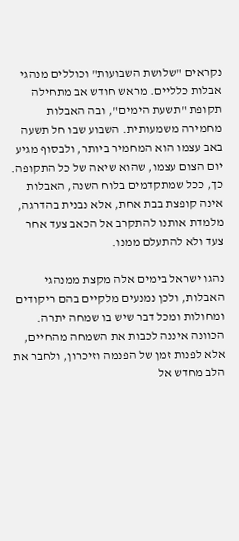נקראים "שלושת השבועות" וכוללים מנהגי אבלות כלליים. מראש חודש אב מתחילה תקופת "תשעת הימים", ובה האבלות מחמירה משמעותית. השבוע שבו חל תשעה באב עצמו הוא המחמיר ביותר, ולבסוף מגיע יום הצום עצמו, שהוא שיאה של כל התקופה. כך, ככל שמתקדמים בלוח השנה, האבלות אינה קופצת בבת אחת, אלא נבנית בהדרגה, מלמדת אותנו להתקרב אל הכאב צעד אחר צעד ולא להתעלם ממנו.

נהגו ישראל בימים אלה מקצת ממנהגי האבלות, ולכן נמנעים מלקיים בהם ריקודים ומחולות ומכל דבר שיש בו שמחה יתרה. הכוונה איננה לכבות את השמחה מהחיים, אלא לפנות זמן של הפנמה וזיכרון, ולחבר את הלב מחדש אל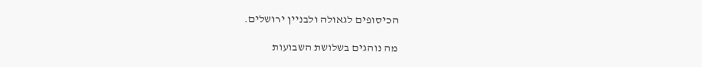הכיסופים לגאולה ולבניין ירושלים.

מה נוהגים בשלושת השבועות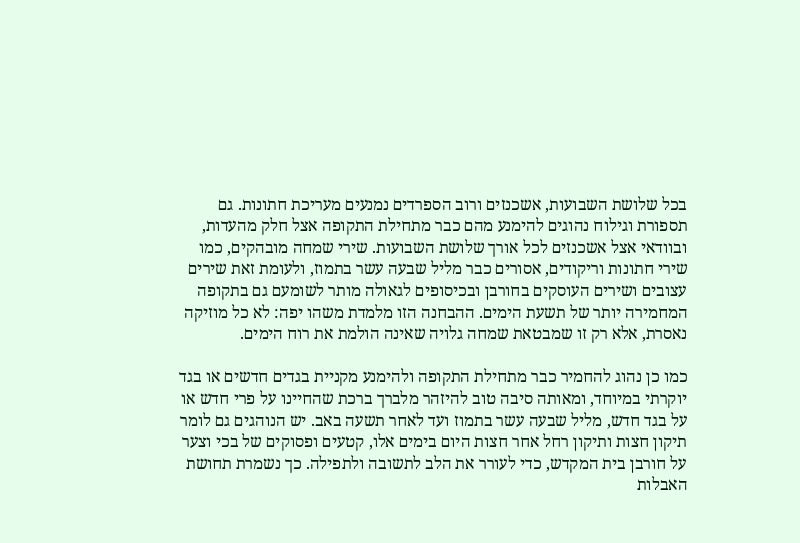בכל שלושת השבועות, אשכנזים ורוב הספרדים נמנעים מעריכת חתונות. גם תספורת וגילוח נהוגים להימנע מהם כבר מתחילת התקופה אצל חלק מהעדות, ובוודאי אצל אשכנזים לכל אורך שלושת השבועות. שירי שמחה מובהקים, כמו שירי חתונות וריקודים, אסורים כבר מליל שבעה עשר בתמוז, ולעומת זאת שירים עצובים ושירים העוסקים בחורבן ובכיסופים לגאולה מותר לשומעם גם בתקופה המחמירה יותר של תשעת הימים. ההבחנה הזו מלמדת משהו יפה: לא כל מוזיקה נאסרת, אלא רק זו שמבטאת שמחה גלויה שאינה הולמת את רוח הימים.

כמו כן נהוג להחמיר כבר מתחילת התקופה ולהימנע מקניית בגדים חדשים או בגד יוקרתי במיוחד, ומאותה סיבה טוב להיזהר מלברך ברכת שהחיינו על פרי חדש או על בגד חדש, מליל שבעה עשר בתמוז ועד לאחר תשעה באב. יש הנוהגים גם לומר תיקון חצות ותיקון רחל אחר חצות היום בימים אלו, קטעים ופסוקים של בכי וצער על חורבן בית המקדש, כדי לעורר את הלב לתשובה ולתפילה. כך נשמרת תחושת האבלות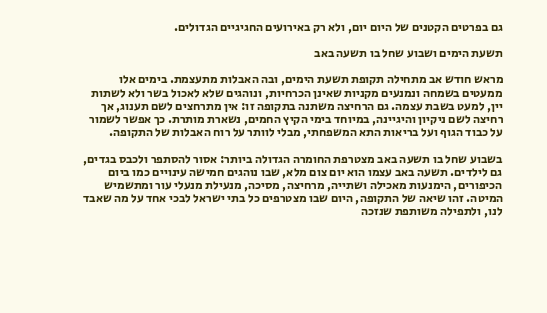גם בפרטים הקטנים של היום יום, ולא רק באירועים החגיגיים הגדולים.

תשעת הימים ושבוע שחל בו תשעה באב

מראש חודש אב מתחילה תקופת תשעת הימים, ובה האבלות מתעצמת. בימים אלו ממעטים בשמחה ונמנעים מקניות שאינן הכרחיות, ונוהגים שלא לאכול בשר ולא לשתות יין, למעט בשבת עצמה. גם הרחיצה משתנה בתקופה זו: אין מתרחצים לשם תענוג, אך רחיצה לשם ניקיון והיגיינה, במיוחד בימי הקיץ החמים, נשארת מותרת. כך אפשר לשמור על כבוד הגוף ועל בריאות התא המשפחתי, מבלי לוותר על רוח האבלות של התקופה.

בשבוע שחל בו תשעה באב מצטרפת החומרה הגדולה ביותר: אסור להסתפר ולכבס בגדים, גם לילדים. תשעה באב עצמו הוא יום צום מלא, שבו נוהגים חמישה עינויים כמו ביום הכיפורים, הימנעות מאכילה ושתייה, מרחיצה, מסיכה, מנעילת מנעלי עור ומתשמיש המיטה. זהו שיאה של התקופה, היום שבו מצטרפים כל בתי ישראל לבכי אחד על מה שאבד לנו, ולתפילה משותפת שנזכה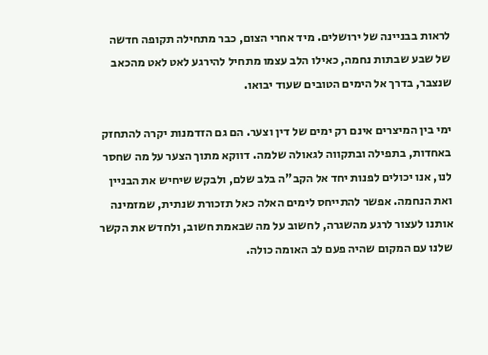לראות בבניינה של ירושלים. מיד אחרי הצום, כבר מתחילה תקופה חדשה של שבע שבתות נחמה, כאילו הלב עצמו מתחיל להירגע לאט לאט מהכאב שנצבר, בדרך אל הימים הטובים שעוד יבואו.

ימי בין המיצרים אינם רק ימים של דין וצער. הם גם הזדמנות יקרה להתחזק באחדות, בתפילה ובתקווה לגאולה שלמה. דווקא מתוך הצער על מה שחסר לנו, אנו יכולים לפנות יחד אל הקב"ה בלב שלם, ולבקש שיחיש את הבניין ואת הנחמה. אפשר להתייחס לימים האלה כאל תזכורת שנתית, שמזמינה אותנו לעצור לרגע מהשגרה, לחשוב על מה שבאמת חשוב, ולחדש את הקשר שלנו עם המקום שהיה פעם לב האומה כולה.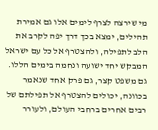מי שירצה לצרף לימים אלו גם אמירת תהילים, ימצא בכך דרך יפה לקרב את הלב לתפילה, ולהצטרף אל כל עם ישראל המבקש יחד ישועה ונחמה בימים הללו. גם משפט קצר, גם פרק אחד שנאמר בכוונה, יכולים להצטרף אל תפילתם של רבים אחרים ברחבי העולם, ולעורר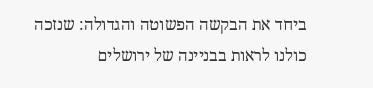ביחד את הבקשה הפשוטה והגדולה: שנזכה כולנו לראות בבניינה של ירושלים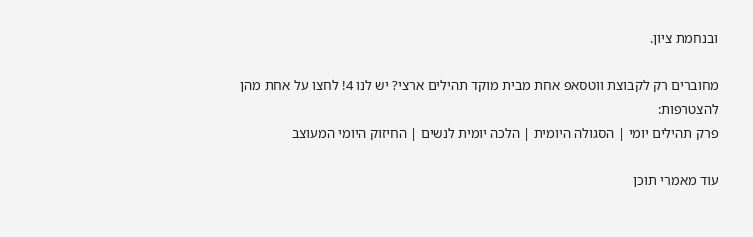ובנחמת ציון.

מחוברים רק לקבוצת ווטסאפ אחת מבית מוקד תהילים ארצי? יש לנו 4! לחצו על אחת מהן להצטרפות:
פרק תהילים יומי | הסגולה היומית | הלכה יומית לנשים | החיזוק היומי המעוצב

עוד מאמרי תוכן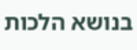בנושא הלכות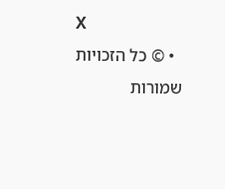X
  • © כל הזכויות שמורות